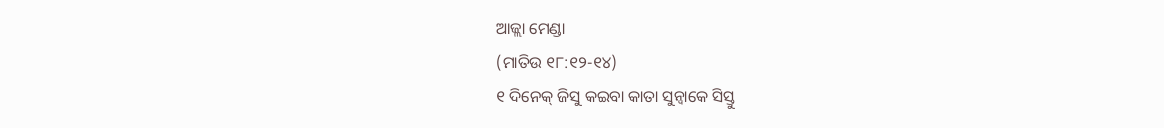ଆଜ୍ଲା ମେଣ୍ଡା
(ମାତିଉ ୧୮:୧୨-୧୪)
୧ ଦିନେକ୍ ଜିସୁ କଇବା କାତା ସୁନ୍ବାକେ ସିସ୍ତୁ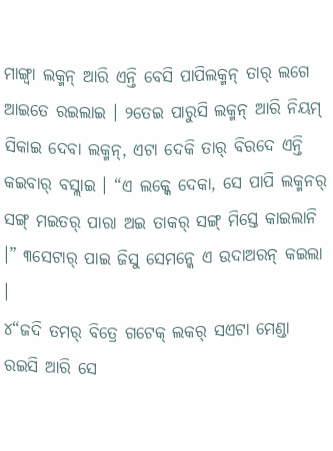ମାଙ୍ଗ୍ବା ଲକ୍ମନ୍ ଆରି ଏନ୍ତି ବେସି ପାପିଲକ୍ମନ୍ ତାର୍ ଲଗେ ଆଇତେ ରଇଲାଇ । ୨ତେଇ ପାରୁସି ଲକ୍ମନ୍ ଆରି ନିୟମ୍ ସିକାଇ ଦେବା ଲକ୍ମନ୍, ଏଟା ଦେକି ତାର୍ ବିରଦେ ଏନ୍ତି କଇବାର୍ ବସ୍ଲାଇ । “ଏ ଲକ୍କେ ଦେକା, ସେ ପାପି ଲକ୍ମନର୍ ସଙ୍ଗ୍ ମଇତର୍ ପାରା ଅଇ ତାକର୍ ସଙ୍ଗ୍ ମିସ୍ତେ କାଇଲାନି ।” ୩ସେଟାର୍ ପାଇ ଜିସୁ ସେମନ୍କେ ଏ ଉଦାଅରନ୍ କଇଲା ।
୪“ଜଦି ତମର୍ ବିତ୍ରେ ଗଟେକ୍ ଲକର୍ ସଏଟା ମେଣ୍ଡା ରଇସି ଆରି ସେ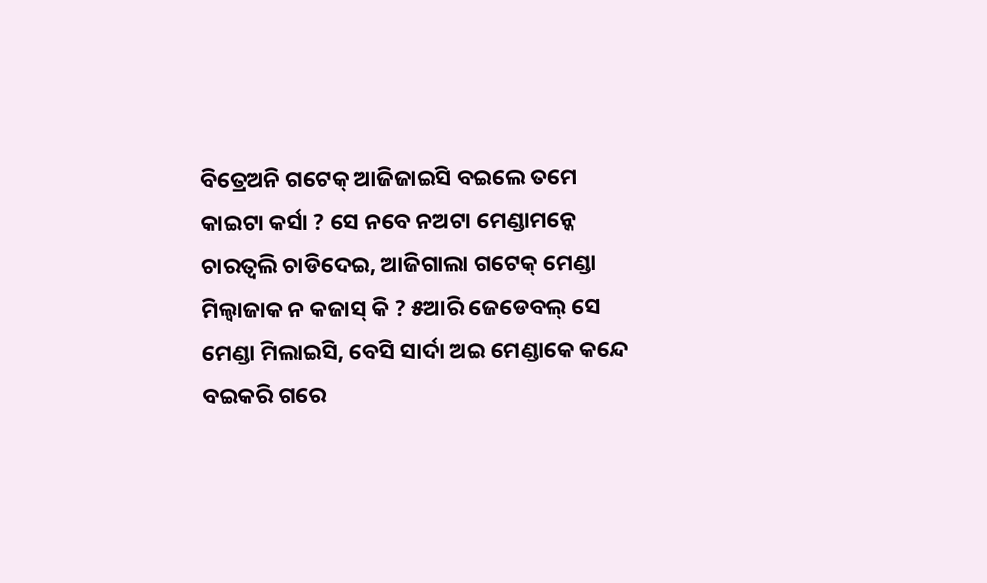ବିତ୍ରେଅନି ଗଟେକ୍ ଆଜିଜାଇସି ବଇଲେ ତମେ କାଇଟା କର୍ସା ? ସେ ନବେ ନଅଟା ମେଣ୍ଡାମନ୍କେ ଚାରତ୍ବଲି ଚାଡିଦେଇ, ଆଜିଗାଲା ଗଟେକ୍ ମେଣ୍ଡା ମିଲ୍ବାଜାକ ନ କଜାସ୍ କି ? ୫ଆରି ଜେଡେବଲ୍ ସେ ମେଣ୍ଡା ମିଲାଇସି, ବେସି ସାର୍ଦା ଅଇ ମେଣ୍ଡାକେ କନ୍ଦେ ବଇକରି ଗରେ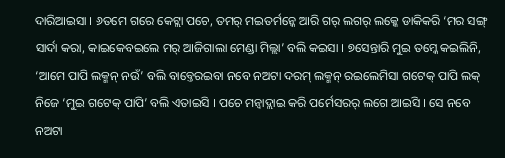ଦାରିଆଇସା । ୬ତମେ ଗରେ କେଟ୍ଲା ପଚେ, ତମର୍ ମଇତର୍ମନ୍କେ ଆରି ଗର୍ ଲଗର୍ ଲକ୍କେ ଡାକିକରି ‘ମର ସଙ୍ଗ୍ ସାର୍ଦା କରା, କାଇକେବଇଲେ ମର୍ ଆଜିଗାଲା ମେଣ୍ଡା ମିଲ୍ଲା’ ବଲି କଇସା । ୭ସେନ୍ତାରି ମୁଇ ତମ୍କେ କଇଲିନି, ‘ଆମେ ପାପି ଲକ୍ମନ୍ ନଉଁ’ ବଲି ବାବ୍ତେରଇବା ନବେ ନଅଟା ଦରମ୍ ଲକ୍ମନ୍ ରଇଲେମିସା ଗଟେକ୍ ପାପି ଲକ୍ ନିଜେ ‘ମୁଇ ଗଟେକ୍ ପାପି’ ବଲି ଏତାଇସି । ପଚେ ମନ୍ବାଦ୍ଲାଇ କରି ପର୍ମେସରର୍ ଲଗେ ଆଇସି । ସେ ନବେ ନଅଟା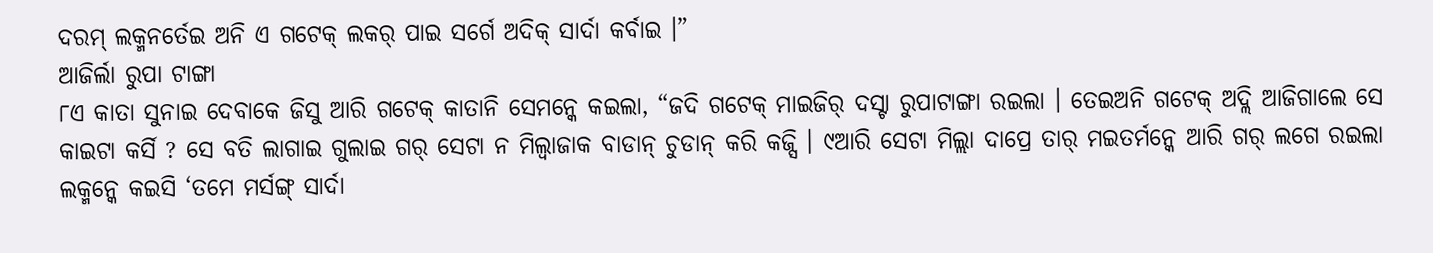ଦରମ୍ ଲକ୍ମନର୍ତେଇ ଅନି ଏ ଗଟେକ୍ ଲକର୍ ପାଇ ସର୍ଗେ ଅଦିକ୍ ସାର୍ଦା କର୍ବାଇ ।”
ଆଜିର୍ଲା ରୁପା ଟାଙ୍ଗା
୮ଏ କାତା ସୁନାଇ ଦେବାକେ ଜିସୁ ଆରି ଗଟେକ୍ କାତାନି ସେମନ୍କେ କଇଲା, “ଜଦି ଗଟେକ୍ ମାଇଜିର୍ ଦସ୍ଟା ରୁପାଟାଙ୍ଗା ରଇଲା । ତେଇଅନି ଗଟେକ୍ ଅଦ୍ଲି ଆଜିଗାଲେ ସେ କାଇଟା କର୍ସି ? ସେ ବତି ଲାଗାଇ ଗୁଲାଇ ଗର୍ ସେଟା ନ ମିଲ୍ବାଜାକ ବାଡାନ୍ ଚୁଡାନ୍ କରି କଜ୍ସି । ୯ଆରି ସେଟା ମିଲ୍ଲା ଦାପ୍ରେ ତାର୍ ମଇତର୍ମନ୍କେ ଆରି ଗର୍ ଲଗେ ରଇଲା ଲକ୍ମନ୍କେ କଇସି ‘ତମେ ମର୍ସଙ୍ଗ୍ ସାର୍ଦା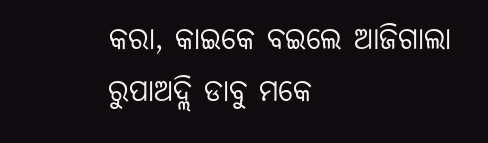କରା, କାଇକେ ବଇଲେ ଆଜିଗାଲା ରୁପାଅଦ୍ଲି ଡାବୁ ମକେ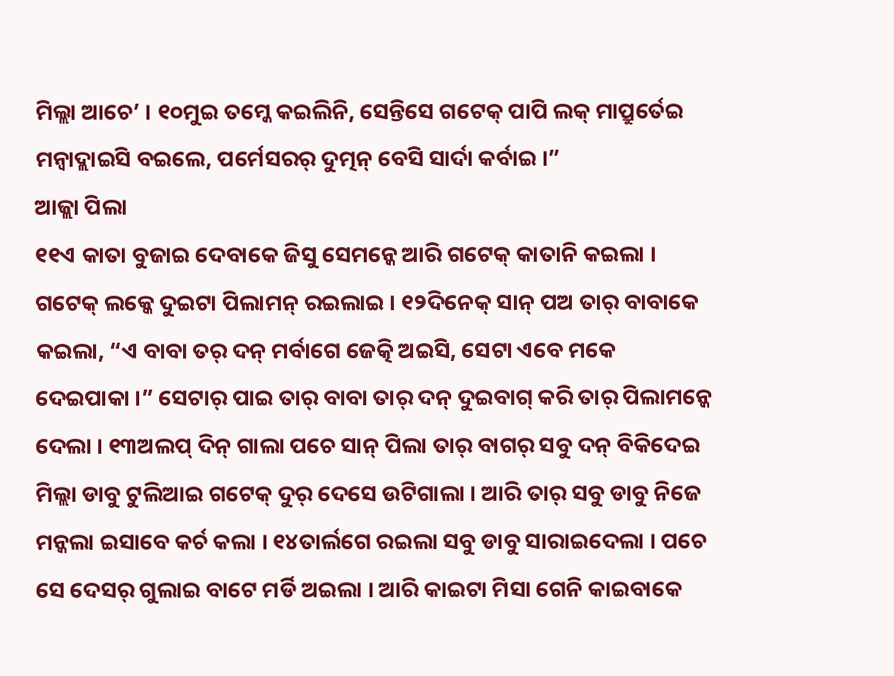ମିଲ୍ଲା ଆଚେ’ । ୧୦ମୁଇ ତମ୍କେ କଇଲିନି, ସେନ୍ତିସେ ଗଟେକ୍ ପାପି ଲକ୍ ମାପ୍ରୁର୍ତେଇ ମନ୍ବାଦ୍ଲାଇସି ବଇଲେ, ପର୍ମେସରର୍ ଦୁତ୍ମନ୍ ବେସି ସାର୍ଦା କର୍ବାଇ ।”
ଆଜ୍ଲା ପିଲା
୧୧ଏ କାତା ବୁଜାଇ ଦେବାକେ ଜିସୁ ସେମନ୍କେ ଆରି ଗଟେକ୍ କାତାନି କଇଲା । ଗଟେକ୍ ଲକ୍କେ ଦୁଇଟା ପିଲାମନ୍ ରଇଲାଇ । ୧୨ଦିନେକ୍ ସାନ୍ ପଅ ତାର୍ ବାବାକେ କଇଲା, “ଏ ବାବା ତର୍ ଦନ୍ ମର୍ବାଗେ ଜେତ୍କି ଅଇସି, ସେଟା ଏବେ ମକେ ଦେଇପାକା ।” ସେଟାର୍ ପାଇ ତାର୍ ବାବା ତାର୍ ଦନ୍ ଦୁଇବାଗ୍ କରି ତାର୍ ପିଲାମନ୍କେ ଦେଲା । ୧୩ଅଲପ୍ ଦିନ୍ ଗାଲା ପଚେ ସାନ୍ ପିଲା ତାର୍ ବାଗର୍ ସବୁ ଦନ୍ ବିକିଦେଇ ମିଲ୍ଲା ଡାବୁ ଟୁଲିଆଇ ଗଟେକ୍ ଦୁର୍ ଦେସେ ଉଟିଗାଲା । ଆରି ତାର୍ ସବୁ ଡାବୁ ନିଜେ ମନ୍କଲା ଇସାବେ କର୍ଚ କଲା । ୧୪ତାର୍ଲଗେ ରଇଲା ସବୁ ଡାବୁ ସାରାଇଦେଲା । ପଚେ ସେ ଦେସର୍ ଗୁଲାଇ ବାଟେ ମର୍ଡି ଅଇଲା । ଆରି କାଇଟା ମିସା ଗେନି କାଇବାକେ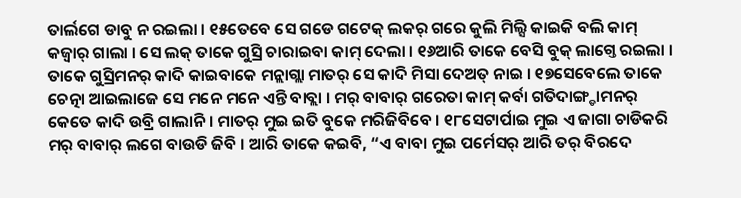ତାର୍ଲଗେ ଡାବୁ ନ ରଇଲା । ୧୫ତେବେ ସେ ଗଡେ ଗଟେକ୍ ଲକର୍ ଗରେ କୁଲି ମିଲ୍ସି କାଇକି ବଲି କାମ୍ କଜ୍ବାର୍ ଗାଲା । ସେ ଲକ୍ ତାକେ ଗୁସ୍ରି ଚାରାଇବା କାମ୍ ଦେଲା । ୧୬ଆରି ତାକେ ବେସି ବୁକ୍ ଲାଗ୍ତେ ରଇଲା । ତାକେ ଗୁସ୍ରିମନର୍ କାଦି କାଇବାକେ ମନ୍ଲାଗ୍ଲା ମାତର୍ ସେ କାଦି ମିସା ଦେଅତ୍ ନାଇ । ୧୭ସେବେଲେ ତାକେ ଚେତ୍ନା ଆଇଲାଜେ ସେ ମନେ ମନେ ଏନ୍ତି ବାବ୍ଲା । ମର୍ ବାବାର୍ ଗରେତା କାମ୍ କର୍ବା ଗତିଦାଙ୍ଗ୍ଡାମନର୍ କେତେ କାଦି ଉବ୍ରି ଗାଲାନି । ମାତର୍ ମୁଇ ଇତି ବୁକେ ମରିଜିବିବେ । ୧୮ସେଟାର୍ପାଇ ମୁଇ ଏ ଜାଗା ଚାଡିକରି ମର୍ ବାବାର୍ ଲଗେ ବାଉଡି ଜିବି । ଆରି ତାକେ କଇବି, “ଏ ବାବା ମୁଇ ପର୍ମେସର୍ ଆରି ତର୍ ବିରଦେ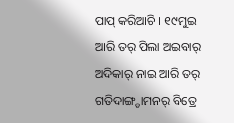ପାପ୍ କରିଆଚି । ୧୯ମୁଇ ଆରି ତର୍ ପିଲା ଅଇବାର୍ ଅଦିକାର୍ ନାଇ ଆରି ତର୍ ଗତିଦାଙ୍ଗ୍ଡାମନର୍ ବିତ୍ରେ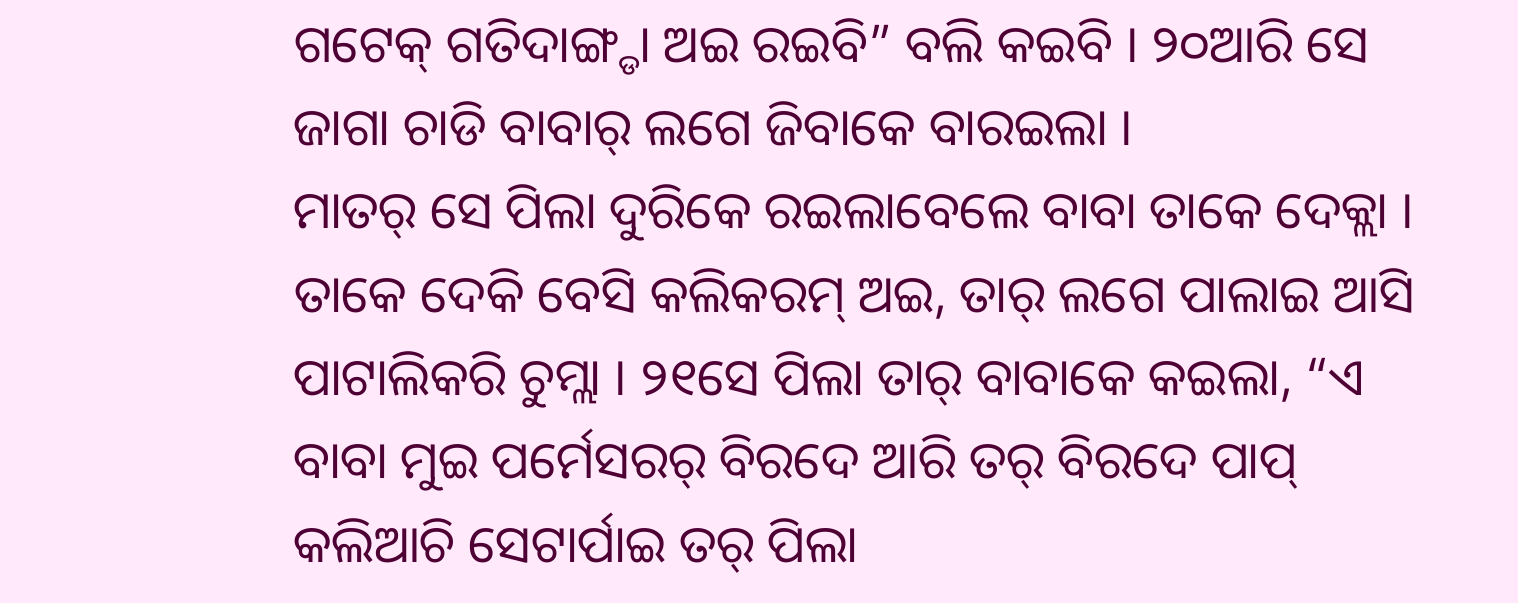ଗଟେକ୍ ଗତିଦାଙ୍ଗ୍ଡା ଅଇ ରଇବି” ବଲି କଇବି । ୨୦ଆରି ସେ ଜାଗା ଚାଡି ବାବାର୍ ଲଗେ ଜିବାକେ ବାରଇଲା ।
ମାତର୍ ସେ ପିଲା ଦୁରିକେ ରଇଲାବେଲେ ବାବା ତାକେ ଦେକ୍ଲା । ତାକେ ଦେକି ବେସି କଲିକରମ୍ ଅଇ, ତାର୍ ଲଗେ ପାଲାଇ ଆସି ପାଟାଲିକରି ଚୁମ୍ଲା । ୨୧ସେ ପିଲା ତାର୍ ବାବାକେ କଇଲା, “ଏ ବାବା ମୁଇ ପର୍ମେସରର୍ ବିରଦେ ଆରି ତର୍ ବିରଦେ ପାପ୍ କଲିଆଚି ସେଟାର୍ପାଇ ତର୍ ପିଲା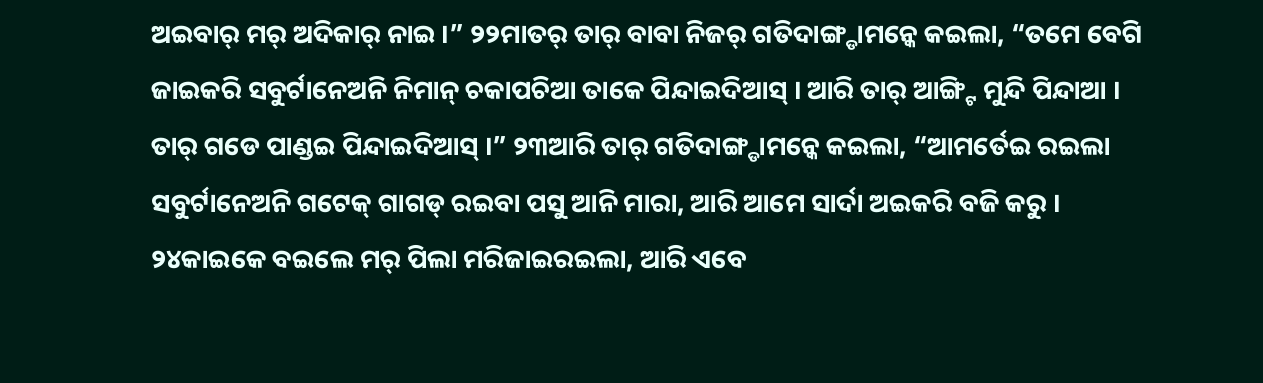ଅଇବାର୍ ମର୍ ଅଦିକାର୍ ନାଇ ।” ୨୨ମାତର୍ ତାର୍ ବାବା ନିଜର୍ ଗତିଦାଙ୍ଗ୍ଡାମନ୍କେ କଇଲା, “ତମେ ବେଗି ଜାଇକରି ସବୁର୍ଟାନେଅନି ନିମାନ୍ ଚକାପଚିଆ ତାକେ ପିନ୍ଦାଇଦିଆସ୍ । ଆରି ତାର୍ ଆଙ୍ଗ୍ଟି ମୁନ୍ଦି ପିନ୍ଦାଆ । ତାର୍ ଗଡେ ପାଣ୍ଡଇ ପିନ୍ଦାଇଦିଆସ୍ ।” ୨୩ଆରି ତାର୍ ଗତିଦାଙ୍ଗ୍ଡାମନ୍କେ କଇଲା, “ଆମର୍ତେଇ ରଇଲା ସବୁର୍ଟାନେଅନି ଗଟେକ୍ ଗାଗଡ୍ ରଇବା ପସୁ ଆନି ମାରା, ଆରି ଆମେ ସାର୍ଦା ଅଇକରି ବଜି କରୁ । ୨୪କାଇକେ ବଇଲେ ମର୍ ପିଲା ମରିଜାଇରଇଲା, ଆରି ଏବେ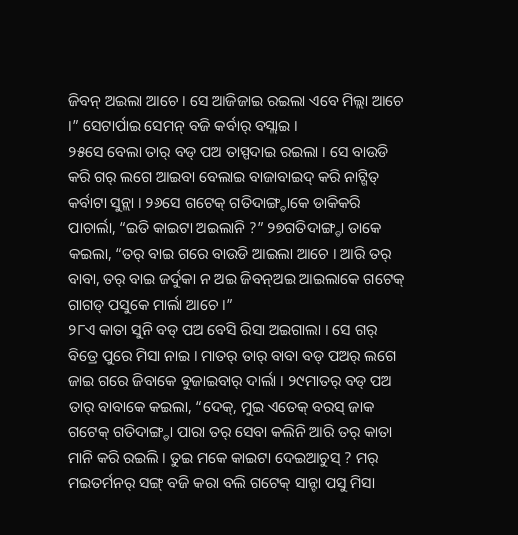ଜିବନ୍ ଅଇଲା ଆଚେ । ସେ ଆଜିଜାଇ ରଇଲା ଏବେ ମିଲ୍ଲା ଆଚେ ।” ସେଟାର୍ପାଇ ସେମନ୍ ବଜି କର୍ବାର୍ ବସ୍ଲାଇ ।
୨୫ସେ ବେଲା ତାର୍ ବଡ୍ ପଅ ତାସ୍ପଦାଇ ରଇଲା । ସେ ବାଉଡି କରି ଗର୍ ଲଗେ ଆଇବା ବେଲାଇ ବାଜାବାଇଦ୍ କରି ନାଟ୍ଗିତ୍ କର୍ବାଟା ସୁନ୍ଲା । ୨୬ସେ ଗଟେକ୍ ଗତିଦାଙ୍ଗ୍ଡାକେ ଡାକିକରି ପାଚାର୍ଲା, “ଇତି କାଇଟା ଅଇଲାନି ?” ୨୭ଗତିଦାଙ୍ଗ୍ଡା ତାକେ କଇଲା, “ତର୍ ବାଇ ଗରେ ବାଉଡି ଆଇଲା ଆଚେ । ଆରି ତର୍ ବାବା, ତର୍ ବାଇ ଜର୍ଦୁକା ନ ଅଇ ଜିବନ୍ଅଇ ଆଇଲାକେ ଗଟେକ୍ ଗାଗଡ୍ ପସୁକେ ମାର୍ଲା ଆଚେ ।”
୨୮ଏ କାତା ସୁନି ବଡ୍ ପଅ ବେସି ରିସା ଅଇଗାଲା । ସେ ଗର୍ ବିତ୍ରେ ପୁରେ ମିସା ନାଇ । ମାତର୍ ତାର୍ ବାବା ବଡ୍ ପଅର୍ ଲଗେ ଜାଇ ଗରେ ଜିବାକେ ବୁଜାଇବାର୍ ଦାର୍ଲା । ୨୯ମାତର୍ ବଡ୍ ପଅ ତାର୍ ବାବାକେ କଇଲା, “ଦେକ୍, ମୁଇ ଏତେକ୍ ବରସ୍ ଜାକ ଗଟେକ୍ ଗତିଦାଙ୍ଗ୍ଡା ପାରା ତର୍ ସେବା କଲିନି ଆରି ତର୍ କାତା ମାନି କରି ରଇଲି । ତୁଇ ମକେ କାଇଟା ଦେଇଆଚୁସ୍ ? ମର୍ ମଇତର୍ମନର୍ ସଙ୍ଗ୍ ବଜି କରା ବଲି ଗଟେକ୍ ସାନ୍ଟା ପସୁ ମିସା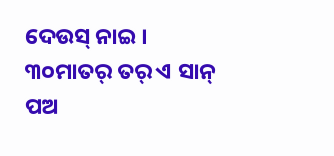ଦେଉସ୍ ନାଇ । ୩୦ମାତର୍ ତର୍ ଏ ସାନ୍ ପଅ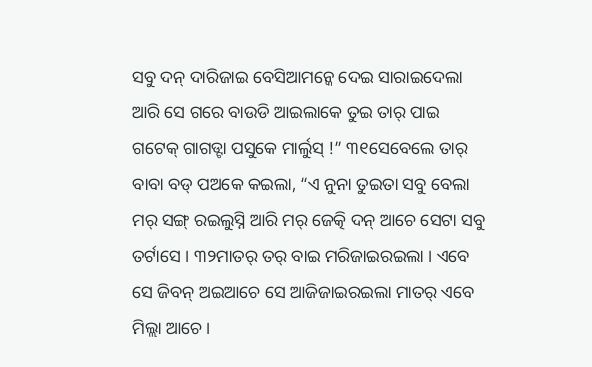ସବୁ ଦନ୍ ଦାରିଜାଇ ବେସିଆମନ୍କେ ଦେଇ ସାରାଇଦେଲା ଆରି ସେ ଗରେ ବାଉଡି ଆଇଲାକେ ତୁଇ ତାର୍ ପାଇ ଗଟେକ୍ ଗାଗଡ୍ଟା ପସୁକେ ମାର୍ଲୁସ୍ !” ୩୧ସେବେଲେ ତାର୍ ବାବା ବଡ୍ ପଅକେ କଇଲା, “ଏ ନୁନା ତୁଇତା ସବୁ ବେଲା ମର୍ ସଙ୍ଗ୍ ରଇଲୁସ୍ନି ଆରି ମର୍ ଜେତ୍କି ଦନ୍ ଆଚେ ସେଟା ସବୁ ତର୍ଟାସେ । ୩୨ମାତର୍ ତର୍ ବାଇ ମରିଜାଇରଇଲା । ଏବେ ସେ ଜିବନ୍ ଅଇଆଚେ ସେ ଆଜିଜାଇରଇଲା ମାତର୍ ଏବେ ମିଲ୍ଲା ଆଚେ ।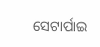ସେଟାର୍ପାଇ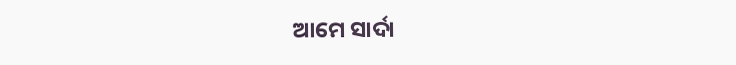ଆମେ ସାର୍ଦା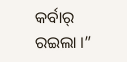କର୍ବାର୍ ରଇଲା ।”